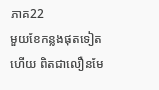ភាគ22
មួយខែកន្លងផុតទៀតហើយ ពិតជាលឿនមែ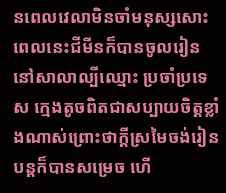នពេលវេលាមិនចាំមនុស្សសោះ ពេលនេះជីមីនក៏បានចូលរៀននៅសាលាល្បីឈ្មោះ ប្រចាំប្រទេស ក្មេងតូចពិតជាសប្បាយចិត្តខ្លាំងណាស់ព្រោះថាក្ដីស្រមៃចង់រៀនបន្តក៏បានសម្រេច ហើ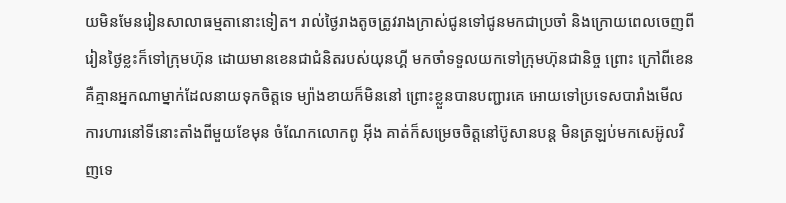យមិនមែនរៀនសាលាធម្មតានោះទៀត។ រាល់ថ្ងៃរាងតូចត្រូវរាងក្រាស់ជូនទៅជូនមកជាប្រចាំ និងក្រោយពេលចេញពីរៀនថ្ងៃខ្លះក៏ទៅក្រុមហ៊ុន ដោយមានខេនជាជំនិតរបស់យុនហ្គី មកចាំទទួលយកទៅក្រុមហ៊ុនជានិច្ច ព្រោះ ក្រៅពីខេន គឺគ្មានអ្នកណាម្នាក់ដែលនាយទុកចិត្តទេ ម្យ៉ាងខាយក៏មិននៅ ព្រោះខ្លួនបានបញ្ជារគេ អោយទៅប្រទេសបារាំងមើលការហារនៅទីនោះតាំងពីមួយខែមុន ចំណែកលោកពូ អុីង គាត់ក៏សម្រេចចិត្តនៅប៊ូសានបន្ត មិនត្រឡប់មកសេអ៊ូលវិញទេ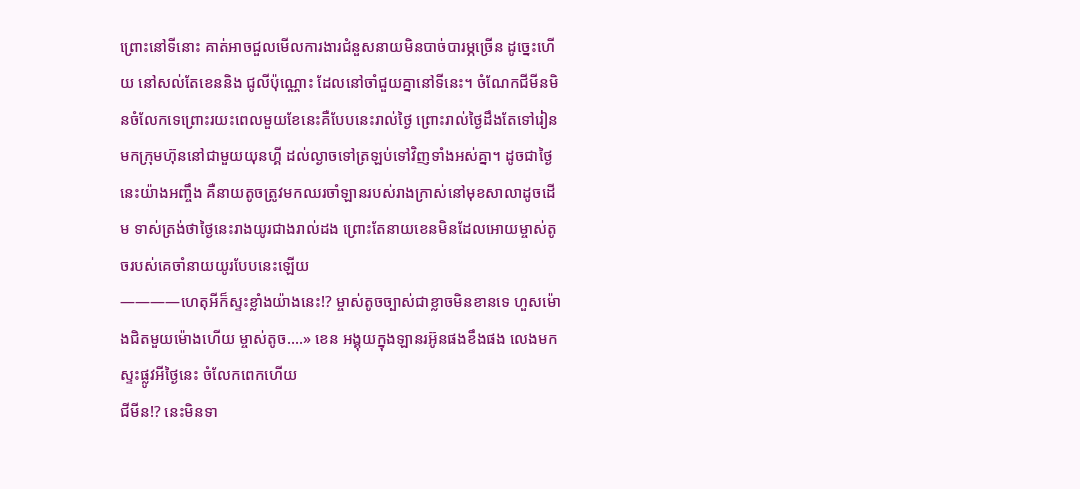ព្រោះនៅទីនោះ គាត់អាចជួលមើលការងារជំនួសនាយមិនបាច់បារម្ភច្រើន ដូច្នេះហើយ នៅសល់តែខេននិង ជូលីប៉ុណ្ណោះ ដែលនៅចាំជួយគ្នានៅទីនេះ។ ចំណែកជីមីនមិនចំលែកទេព្រោះរយះពេលមួយខែនេះគឺបែបនេះរាល់ថ្ងៃ ព្រោះរាល់ថ្ងៃដឹងតែទៅរៀន មកក្រុមហ៊ុននៅជាមួយយុនហ្គី ដល់ល្ងាចទៅត្រឡប់ទៅវិញទាំងអស់គ្នា។ ដូចជាថ្ងៃនេះយ៉ាងអញ្ចឹង គឺនាយតូចត្រូវមកឈរចាំឡានរបស់រាងក្រាស់នៅមុខសាលាដូចដើម ទាស់ត្រង់ថាថ្ងៃនេះរាងយូរជាងរាល់ដង ព្រោះតែនាយខេនមិនដែលអោយម្ចាស់តូចរបស់គេចាំនាយយូរបែបនេះឡើយ
————ហេតុអីក៏ស្ទះខ្លាំងយ៉ាងនេះ!? ម្ចាស់តូចច្បាស់ជាខ្លាចមិនខានទេ ហួសម៉ោងជិតមួយម៉ោងហើយ ម្ចាស់តូច....» ខេន អង្គុយក្នុងឡានរអ៊ូនផងខឹងផង លេងមកស្ទះផ្លូវអីថ្ងៃនេះ ចំលែកពេកហើយ
ជីមីន!? នេះមិនទា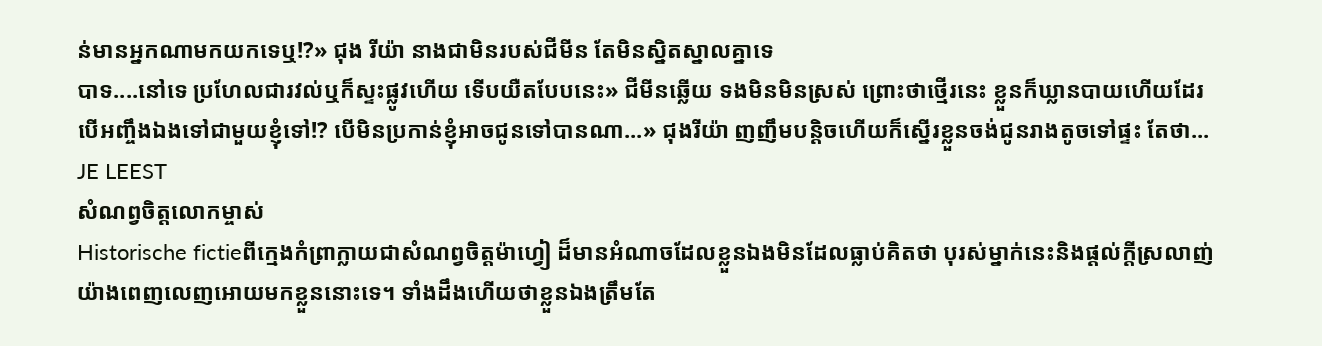ន់មានអ្នកណាមកយកទេឬ!?» ជុង រីយ៉ា នាងជាមិនរបស់ជីមីន តែមិនស្និតស្នាលគ្នាទេ
បាទ....នៅទេ ប្រហែលជារវល់ឬក៏ស្ទះផ្លូវហើយ ទើបយឺតបែបនេះ» ជីមីនឆ្លើយ ទងមិនមិនស្រស់ ព្រោះថាថ្មើរនេះ ខ្លួនក៏ឃ្លានបាយហើយដែរ
បើអញ្ចឹងឯងទៅជាមួយខ្ញុំទៅ!? បើមិនប្រកាន់ខ្ញុំអាចជូនទៅបានណា...» ជុងរីយ៉ា ញញឹមបន្តិចហើយក៏ស្នើរខ្លួនចង់ជូនរាងតូចទៅផ្ទះ តែថា...
JE LEEST
សំណព្វចិត្តលោកម្ចាស់
Historische fictieពីក្មេងកំព្រាក្លាយជាសំណព្វចិត្តម៉ាហ្វៀ ដ៏មានអំណាចដែលខ្លួនឯងមិនដែលធ្លាប់គិតថា បុរស់ម្នាក់នេះនិងផ្ដល់ក្ដីស្រលាញ់យ៉ាងពេញលេញអោយមកខ្លួននោះទេ។ ទាំងដឹងហើយថាខ្លួនឯងត្រឹមតែ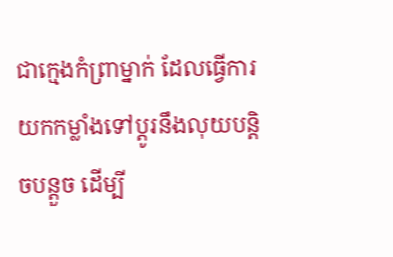ជាក្មេងកំព្រាម្នាក់ ដែលធ្វើការយកកម្លាំងទៅប្ដូរនឹងលុយបន្តិចបន្តួច ដើម្បី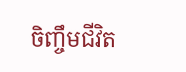ចិញ្ចឹមជីវិត